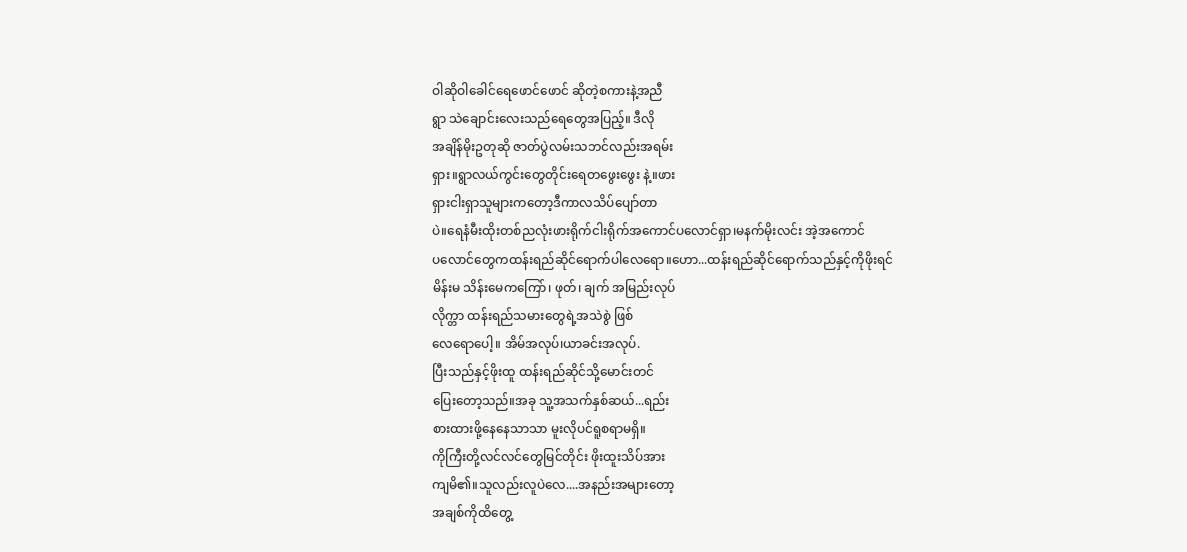ဝါဆိုဝါခေါင်ရေဖောင်ဖောင် ဆိုတဲ့စကားနဲ့အညီ
ရွာ သဲချောင်းလေးသည်ရေတွေအပြည့်။ ဒီလို
အချိန်မိုးဥတုဆို ဇာတ်ပွဲလမ်းသဘင်လည်းအရမ်း
ရှား။ရွာလယ်ကွင်းတွေတိုင်းရေတဖွေးဖွေး နဲ့။ဖား
ရှားငါးရှာသူများကတော့ဒီကာလသိပ်ပျော်တာ
ပဲ။ရေနံမီးထိုးတစ်ညလုံးဖားရိုက်ငါးရိုက်အကောင်ပလောင်ရှာ၊မနက်မိုးလင်း အဲ့အကောင်
ပလောင်တွေကထန်းရည်ဆိုင်ရောက်ပါလေရော။ဟော...ထန်းရည်ဆိုင်ရောက်သည်နှင့်ကိုဖိုးရင်
မိန်းမ သိန်းမေကကြော်၊ ဖုတ်၊ ချက် အမြည်းလုပ်
လိုက္တာ ထန်းရည်သမားတွေရဲ့အသဲစွဲ ဖြစ်
လေရောပေါ့။ အိမ်အလုပ်၊ယာခင်းအလုပ်.
ပြီးသည်နှင့်ဖိုးထူ ထန်းရည်ဆိုင်သို့မောင်းတင်
ပြေးတော့သည်။အခု သူ့အသက်နှစ်ဆယ်...ရည်း
စားထားဖို့နေနေသာသာ မူးလိုပင်ရူစရာမရှိ။
ကိုကြီးတို့လင်လင်တွေမြင်တိုင်း ဖိုးထူးသိပ်အား
ကျမိ၏။သူလည်းလူပဲလေ....အနည်းအများတော့
အချစ်ကိုထိတွေ့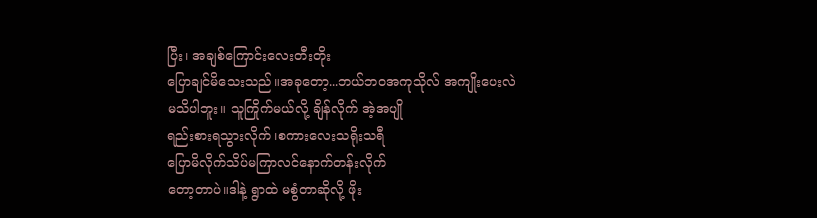ပြီး၊ အချစ်ကြောင်းလေးတီးတိုး
ပြောချင်မိသေးသည်။အခုတော့...ဘယ်ဘဝအကုသိုလ် အကျိုးပေးလဲ
မသိပါဘူး။ သူကြိုက်မယ်လို့ ချိန်လိုက် အဲ့အပျို
ရည်းစားရသွားလိုက်၊စကားလေးသရိုးသရီ
ပြောမိလိုက်သိပ်မကြာလင်နောက်တန်းလိုက်
တော့တာပဲ။ဒါနဲ့ ရွာထဲ မစွံတာဆိုလို့ ဖိုး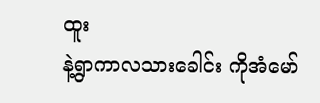ထူး
နဲ့ရွာကာလသားခေါင်း ကိုအံမော်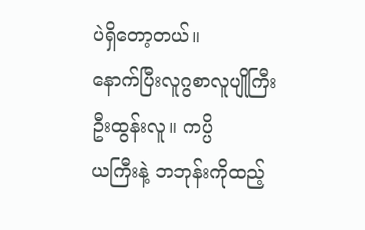ပဲရှိတော့တယ်။
နောက်ပြီးလူဂွစာလူပျိုကြီး ဦးထွန်းလူ။ ကပ္ပိ
ယကြီးနဲ့ ဘဘုန်းကိုထည့်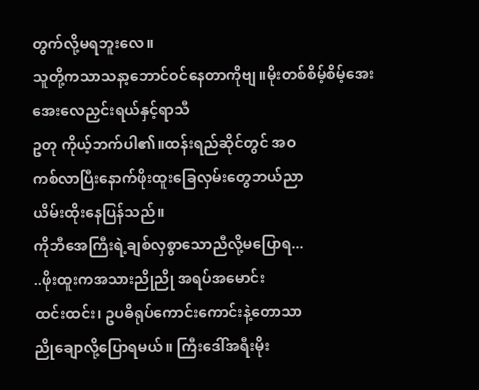တွက်လို့မရဘူးလေ။
သူတို့ကသာသနာ့ဘောင်ဝင်နေတာကိုဗျ။မိုးတစ်စိမ့်စိမ့်အေးအေးလေညှင်းရယ်နှင့်ရာသီ
ဥတု ကိုယ့်ဘက်ပါ၏။ထန်းရည်ဆိုင်တွင် အဝ
ကစ်လာပြီးနောက်ဖိုးထူးခြေလှမ်းတွေဘယ်ညာ
ယိမ်းထိုးနေပြန်သည်။
ကိုဘီအေကြီးရဲ့ချစ်လှစွာသောညီလို့မပြောရ...
..ဖိုးထူးကအသားညိုညို အရပ်အမောင်း
ထင်းထင်း၊ ဥပဓိရုပ်ကောင်းကောင်းနဲ့တောသာ
ညိုချောလို့ပြောရမယ်။ ကြီးဒေါ်အရီးမိုး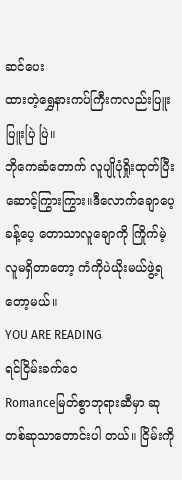ဆင်ပေး
ထားတဲ့ရွှေနားကပ်ကြီးကလည်းပြူးပြူးပြဲ ပြဲ။
ဘိုကေဆံတောက် လူပျိုပုံရှိုးထုတ်ပြီးဆောင့်ကြွားကြွား။ဒီလောက်ချောပေ့ခန့်ပေ့ တောသာလူချောကို ကြိုက်မဲ့လူမရှိတာတော့ ကံကိုပဲယိုးမယ်ဖွဲ့ရတော့မယ်။
YOU ARE READING
ရင်ငြိမ်းခက်ဝေ
Romanceမြတ်စွာဘုရားဆီမှာ ဆုတစ်ဆုသာတောင်းပါ တယ်။ ငြိမ်းကို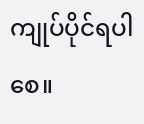ကျုပ်ပိုင်ရပါစေ။